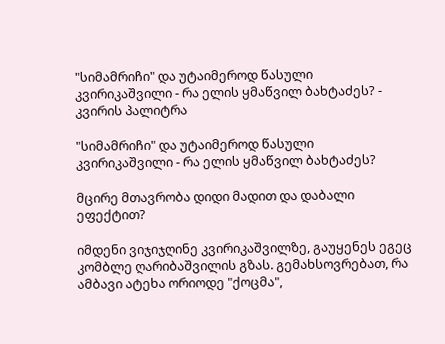"სიმამრიჩი" და უტაიმეროდ წასული კვირიკაშვილი - რა ელის ყმაწვილ ბახტაძეს? - კვირის პალიტრა

"სიმამრიჩი" და უტაიმეროდ წასული კვირიკაშვილი - რა ელის ყმაწვილ ბახტაძეს?

მცირე მთავრობა დიდი მადით და დაბალი ეფექტით?

იმდენი ვიჯიჯღინე კვირიკაშვილზე, გაუყენეს ეგეც კომბლე ღარიბაშვილის გზას. გემახსოვრებათ, რა ამბავი ატეხა ორიოდე "ქოცმა",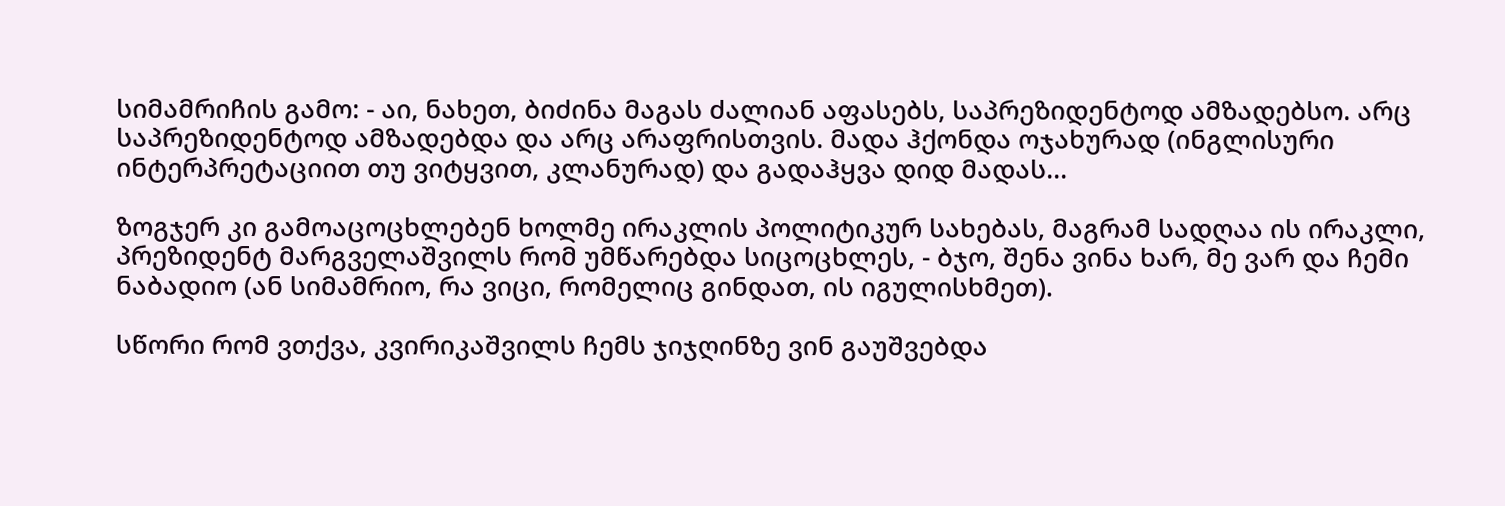სიმამრიჩის გამო: - აი, ნახეთ, ბიძინა მაგას ძალიან აფასებს, საპრეზიდენტოდ ამზადებსო. არც საპრეზიდენტოდ ამზადებდა და არც არაფრისთვის. მადა ჰქონდა ოჯახურად (ინგლისური ინტერპრეტაციით თუ ვიტყვით, კლანურად) და გადაჰყვა დიდ მადას...

ზოგჯერ კი გამოაცოცხლებენ ხოლმე ირაკლის პოლიტიკურ სახებას, მაგრამ სადღაა ის ირაკლი, პრეზიდენტ მარგველაშვილს რომ უმწარებდა სიცოცხლეს, - ბჯო, შენა ვინა ხარ, მე ვარ და ჩემი ნაბადიო (ან სიმამრიო, რა ვიცი, რომელიც გინდათ, ის იგულისხმეთ).

სწორი რომ ვთქვა, კვირიკაშვილს ჩემს ჯიჯღინზე ვინ გაუშვებდა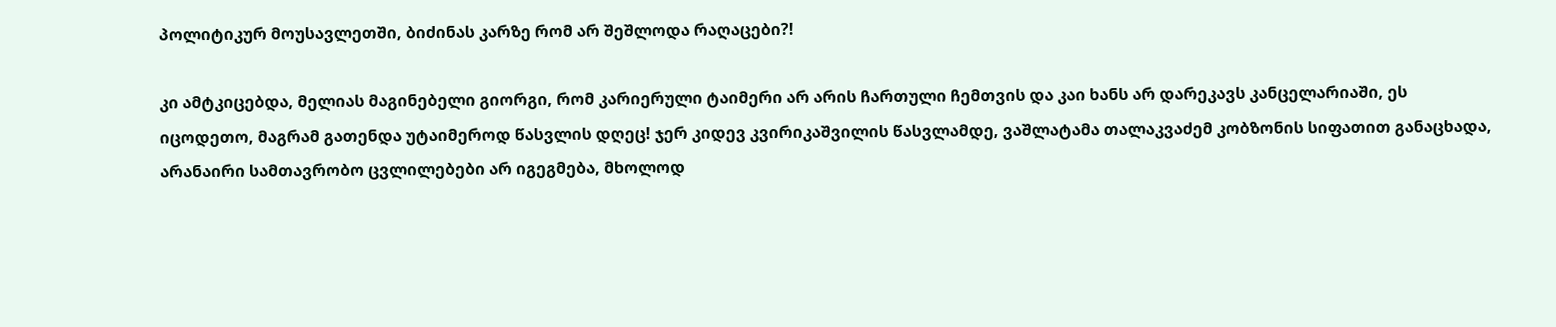პოლიტიკურ მოუსავლეთში, ბიძინას კარზე რომ არ შეშლოდა რაღაცები?!

კი ამტკიცებდა, მელიას მაგინებელი გიორგი, რომ კარიერული ტაიმერი არ არის ჩართული ჩემთვის და კაი ხანს არ დარეკავს კანცელარიაში, ეს იცოდეთო, მაგრამ გათენდა უტაიმეროდ წასვლის დღეც! ჯერ კიდევ კვირიკაშვილის წასვლამდე, ვაშლატამა თალაკვაძემ კობზონის სიფათით განაცხადა, არანაირი სამთავრობო ცვლილებები არ იგეგმება, მხოლოდ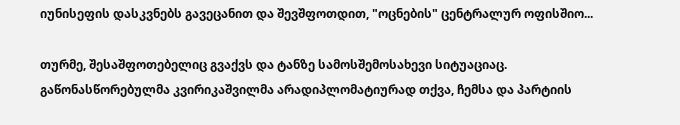იუნისეფის დასკვნებს გავეცანით და შევშფოთდით, "ოცნების" ცენტრალურ ოფისშიო...

თურმე, შესაშფოთებელიც გვაქვს და ტანზე სამოსშემოსახევი სიტუაციაც. გაწონასწორებულმა კვირიკაშვილმა არადიპლომატიურად თქვა, ჩემსა და პარტიის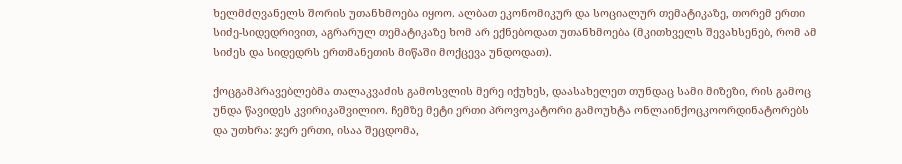ხელმძღვანელს შორის უთანხმოება იყოო. ალბათ ეკონომიკურ და სოციალურ თემატიკაზე, თორემ ერთი სიძე-სიდედრივით, აგრარულ თემატიკაზე ხომ არ ექნებოდათ უთანხმოება (მკითხველს შევახსენებ, რომ ამ სიძეს და სიდედრს ერთმანეთის მიწაში მოქცევა უნდოდათ).

ქოცგამპრავებლებმა თალაკვაძის გამოსვლის მერე იქუხეს, დაასახელეთ თუნდაც სამი მიზეზი, რის გამოც უნდა წავიდეს კვირიკაშვილიო. ჩემზე მეტი ერთი პროვოკატორი გამოუხტა ონლაინქოცკოორდინატორებს და უთხრა: ჯერ ერთი, ისაა შეცდომა,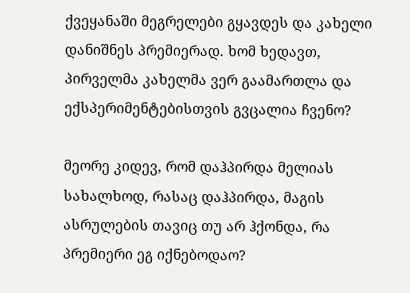ქვეყანაში მეგრელები გყავდეს და კახელი დანიშნეს პრემიერად. ხომ ხედავთ, პირველმა კახელმა ვერ გაამართლა და ექსპერიმენტებისთვის გვცალია ჩვენო?

მეორე კიდევ, რომ დაჰპირდა მელიას სახალხოდ, რასაც დაჰპირდა, მაგის ასრულების თავიც თუ არ ჰქონდა, რა პრემიერი ეგ იქნებოდაო?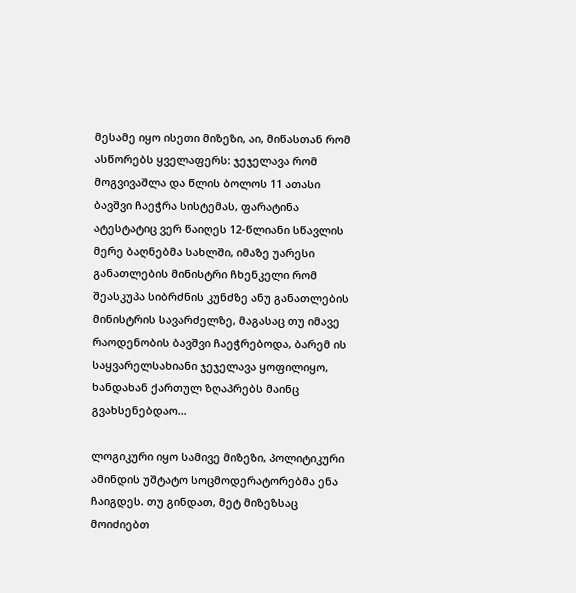მესამე იყო ისეთი მიზეზი, აი, მიწასთან რომ ასწორებს ყველაფერს: ჯეჯელავა რომ მოგვივაშლა და წლის ბოლოს 11 ათასი ბავშვი ჩაეჭრა სისტემას, ფარატინა ატესტატიც ვერ წაიღეს 12-წლიანი სწავლის მერე ბაღნებმა სახლში, იმაზე უარესი განათლების მინისტრი ჩხენკელი რომ შეასკუპა სიბრძნის კუნძზე ანუ განათლების მინისტრის სავარძელზე, მაგასაც თუ იმავე რაოდენობის ბავშვი ჩაეჭრებოდა, ბარემ ის საყვარელსახიანი ჯეჯელავა ყოფილიყო, ხანდახან ქართულ ზღაპრებს მაინც გვახსენებდაო...

ლოგიკური იყო სამივე მიზეზი, პოლიტიკური ამინდის უშტატო სოცმოდერატორებმა ენა ჩაიგდეს. თუ გინდათ, მეტ მიზეზსაც მოიძიებთ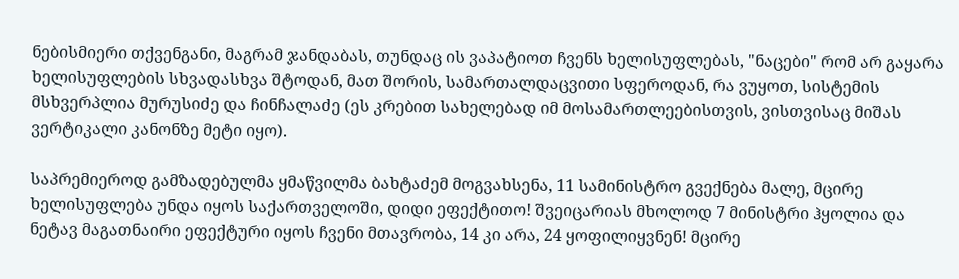ნებისმიერი თქვენგანი, მაგრამ ჯანდაბას, თუნდაც ის ვაპატიოთ ჩვენს ხელისუფლებას, "ნაცები" რომ არ გაყარა ხელისუფლების სხვადასხვა შტოდან, მათ შორის, სამართალდაცვითი სფეროდან, რა ვუყოთ, სისტემის მსხვერპლია მურუსიძე და ჩინჩალაძე (ეს კრებით სახელებად იმ მოსამართლეებისთვის, ვისთვისაც მიშას ვერტიკალი კანონზე მეტი იყო).

საპრემიეროდ გამზადებულმა ყმაწვილმა ბახტაძემ მოგვახსენა, 11 სამინისტრო გვექნება მალე, მცირე ხელისუფლება უნდა იყოს საქართველოში, დიდი ეფექტითო! შვეიცარიას მხოლოდ 7 მინისტრი ჰყოლია და ნეტავ მაგათნაირი ეფექტური იყოს ჩვენი მთავრობა, 14 კი არა, 24 ყოფილიყვნენ! მცირე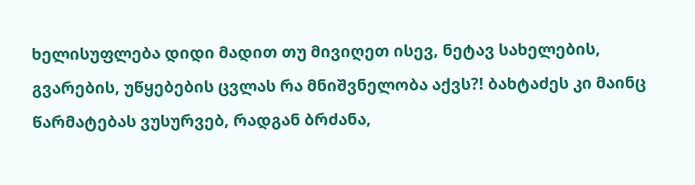ხელისუფლება დიდი მადით თუ მივიღეთ ისევ, ნეტავ სახელების, გვარების, უწყებების ცვლას რა მნიშვნელობა აქვს?! ბახტაძეს კი მაინც წარმატებას ვუსურვებ, რადგან ბრძანა,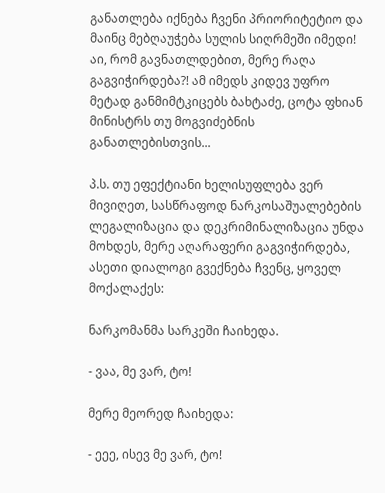განათლება იქნება ჩვენი პრიორიტეტიო და მაინც მებღაუჭება სულის სიღრმეში იმედი! აი, რომ გავნათლდებით, მერე რაღა გაგვიჭირდება?! ამ იმედს კიდევ უფრო მეტად განმიმტკიცებს ბახტაძე, ცოტა ფხიან მინისტრს თუ მოგვიძებნის განათლებისთვის...

პ.ს. თუ ეფექტიანი ხელისუფლება ვერ მივიღეთ, სასწრაფოდ ნარკოსაშუალებების ლეგალიზაცია და დეკრიმინალიზაცია უნდა მოხდეს, მერე აღარაფერი გაგვიჭირდება, ასეთი დიალოგი გვექნება ჩვენც, ყოველ მოქალაქეს:

ნარკომანმა სარკეში ჩაიხედა.

- ვაა, მე ვარ, ტო!

მერე მეორედ ჩაიხედა:

- ეეე, ისევ მე ვარ, ტო!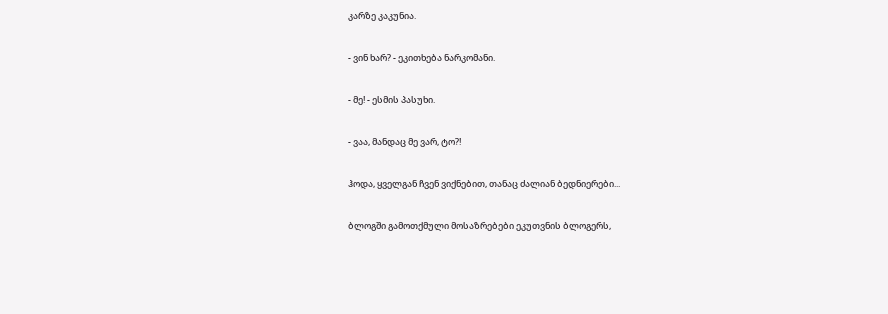კარზე კაკუნია.

- ვინ ხარ? - ეკითხება ნარკომანი.

- მე! - ესმის პასუხი.

- ვაა, მანდაც მე ვარ, ტო?!

ჰოდა, ყველგან ჩვენ ვიქნებით, თანაც ძალიან ბედნიერები...

ბლოგში გამოთქმული მოსაზრებები ეკუთვნის ბლოგერს,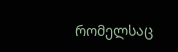რომელსაც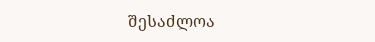შესაძლოა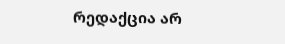რედაქცია არ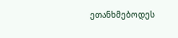ეთანხმებოდეს